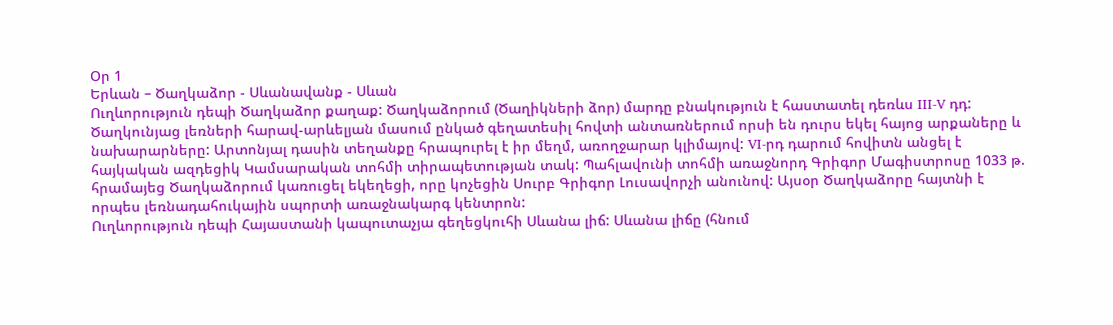Օր 1
Երևան – Ծաղկաձոր - Սևանավանք - Սևան
Ուղևորություն դեպի Ծաղկաձոր քաղաք: Ծաղկաձորում (Ծաղիկների ձոր) մարդը բնակություն է հաստատել դեռևս III-V դդ: Ծաղկունյաց լեռների հարավ-արևելյան մասում ընկած գեղատեսիլ հովտի անտառներում որսի են դուրս եկել հայոց արքաները և նախարարները: Արտոնյալ դասին տեղանքը հրապուրել է իր մեղմ, առողջարար կլիմայով: VI-րդ դարում հովիտն անցել է հայկական ազդեցիկ Կամսարական տոհմի տիրապետության տակ: Պահլավունի տոհմի առաջնորդ Գրիգոր Մագիստրոսը 1033 թ. հրամայեց Ծաղկաձորում կառուցել եկեղեցի, որը կոչեցին Սուրբ Գրիգոր Լուսավորչի անունով: Այսօր Ծաղկաձորը հայտնի է որպես լեռնադահուկային սպորտի առաջնակարգ կենտրոն:
Ուղևորություն դեպի Հայաստանի կապուտաչյա գեղեցկուհի Սևանա լիճ: Սևանա լիճը (հնում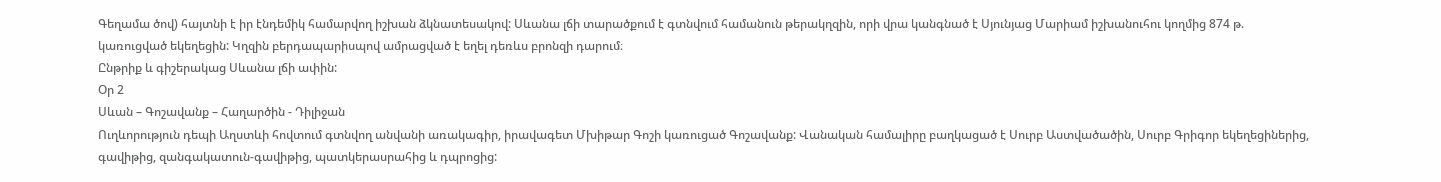Գեղամա ծով) հայտնի է իր էնդեմիկ համարվող իշխան ձկնատեսակով: Սևանա լճի տարածքում է գտնվում համանուն թերակղզին, որի վրա կանգնած է Սյունյաց Մարիամ իշխանուհու կողմից 874 թ. կառուցված եկեղեցին: Կղզին բերդապարիսպով ամրացված է եղել դեռևս բրոնզի դարում։
Ընթրիք և գիշերակաց Սևանա լճի ափին:
Օր 2
Սևան – Գոշավանք – Հաղարծին - Դիլիջան
Ուղևորություն դեպի Աղստևի հովտում գտնվող անվանի առակագիր, իրավագետ Մխիթար Գոշի կառուցած Գոշավանք: Վանական համալիրը բաղկացած է Սուրբ Աստվածածին, Սուրբ Գրիգոր եկեղեցիներից, գավիթից, զանգակատուն-գավիթից, պատկերասրահից և դպրոցից: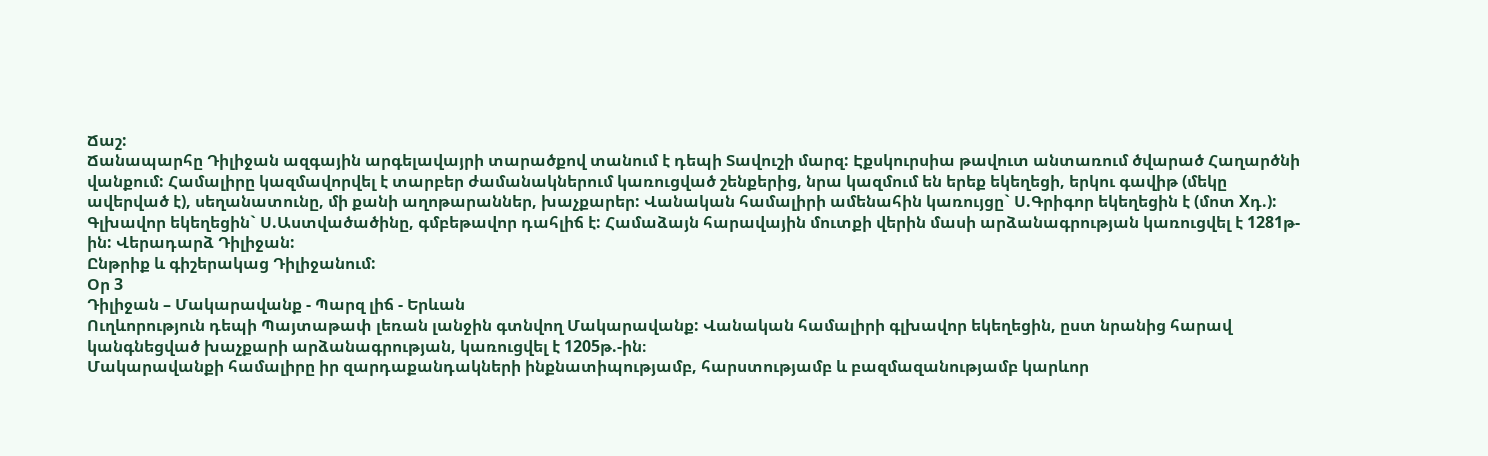Ճաշ:
Ճանապարհը Դիլիջան ազգային արգելավայրի տարածքով տանում է դեպի Տավուշի մարզ: Էքսկուրսիա թավուտ անտառում ծվարած Հաղարծնի վանքում: Համալիրը կազմավորվել է տարբեր ժամանակներում կառուցված շենքերից, նրա կազմում են երեք եկեղեցի, երկու գավիթ (մեկը ավերված է), սեղանատունը, մի քանի աղոթարաններ, խաչքարեր: Վանական համալիրի ամենահին կառույցը` Ս.Գրիգոր եկեղեցին է (մոտ Xդ.): Գլխավոր եկեղեցին` Ս.Աստվածածինը, գմբեթավոր դահլիճ է: Համաձայն հարավային մուտքի վերին մասի արձանագրության կառուցվել է 1281թ-ին: Վերադարձ Դիլիջան:
Ընթրիք և գիշերակաց Դիլիջանում:
Օր 3
Դիլիջան – Մակարավանք - Պարզ լիճ - Երևան
Ուղևորություն դեպի Պայտաթափ լեռան լանջին գտնվող Մակարավանք: Վանական համալիրի գլխավոր եկեղեցին, ըստ նրանից հարավ կանգնեցված խաչքարի արձանագրության, կառուցվել է 1205թ.-ին։
Մակարավանքի համալիրը իր զարդաքանդակների ինքնատիպությամբ, հարստությամբ և բազմազանությամբ կարևոր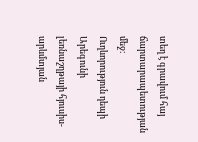տեղ է գրավում հայ ճարտարապետության մեջ։
Ուղևորություն դեպի Արեգունի լեռնաշղթայի հյուսիս-արևմտյան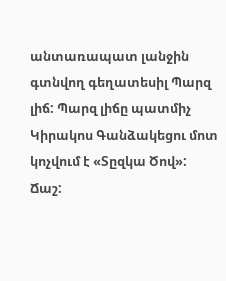անտառապատ լանջին գտնվող գեղատեսիլ Պարզ լիճ: Պարզ լիճը պատմիչ Կիրակոս Գանձակեցու մոտ կոչվում է «Տըզկա Ծով»: Ճաշ: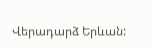Վերադարձ Երևան: